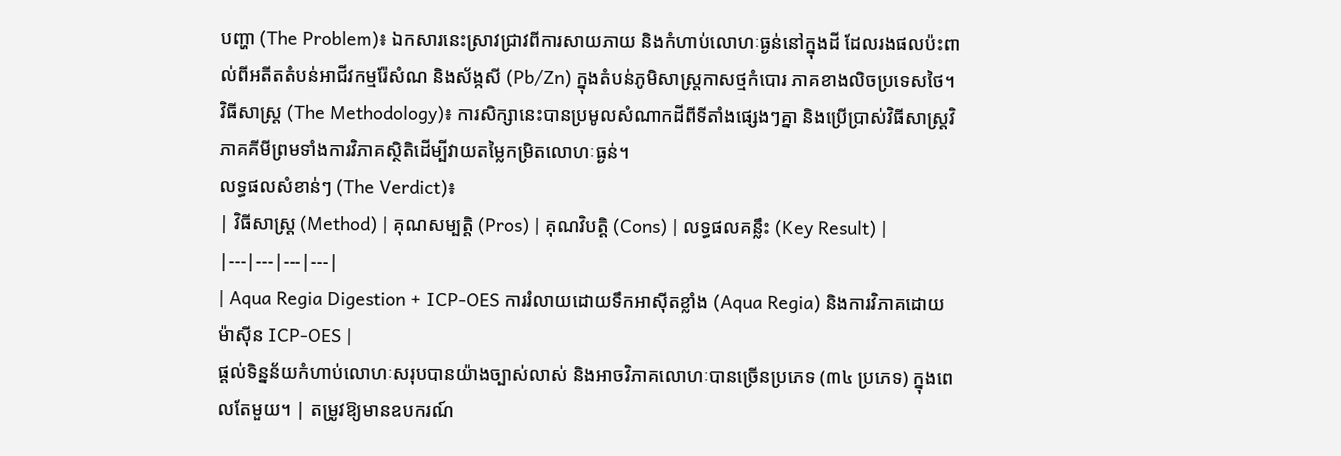បញ្ហា (The Problem)៖ ឯកសារនេះស្រាវជ្រាវពីការសាយភាយ និងកំហាប់លោហៈធ្ងន់នៅក្នុងដី ដែលរងផលប៉ះពាល់ពីអតីតតំបន់អាជីវកម្មរ៉ែសំណ និងស័ង្កសី (Pb/Zn) ក្នុងតំបន់ភូមិសាស្ត្រកាសថ្មកំបោរ ភាគខាងលិចប្រទេសថៃ។
វិធីសាស្ត្រ (The Methodology)៖ ការសិក្សានេះបានប្រមូលសំណាកដីពីទីតាំងផ្សេងៗគ្នា និងប្រើប្រាស់វិធីសាស្ត្រវិភាគគីមីព្រមទាំងការវិភាគស្ថិតិដើម្បីវាយតម្លៃកម្រិតលោហៈធ្ងន់។
លទ្ធផលសំខាន់ៗ (The Verdict)៖
| វិធីសាស្ត្រ (Method) | គុណសម្បត្តិ (Pros) | គុណវិបត្តិ (Cons) | លទ្ធផលគន្លឹះ (Key Result) |
|---|---|---|---|
| Aqua Regia Digestion + ICP-OES ការរំលាយដោយទឹកអាស៊ីតខ្លាំង (Aqua Regia) និងការវិភាគដោយម៉ាស៊ីន ICP-OES |
ផ្តល់ទិន្នន័យកំហាប់លោហៈសរុបបានយ៉ាងច្បាស់លាស់ និងអាចវិភាគលោហៈបានច្រើនប្រភេទ (៣៤ ប្រភេទ) ក្នុងពេលតែមួយ។ | តម្រូវឱ្យមានឧបករណ៍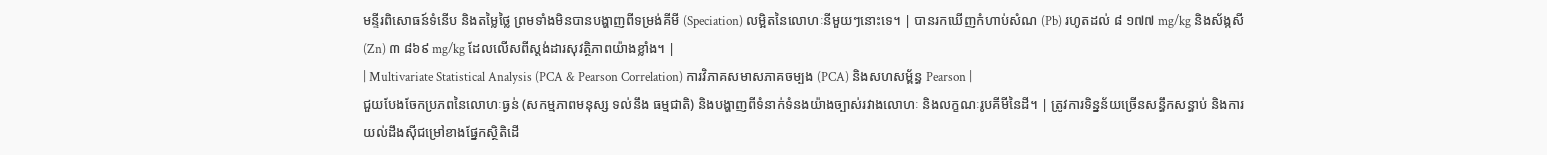មន្ទីរពិសោធន៍ទំនើប និងតម្លៃថ្លៃ ព្រមទាំងមិនបានបង្ហាញពីទម្រង់គីមី (Speciation) លម្អិតនៃលោហៈនីមួយៗនោះទេ។ | បានរកឃើញកំហាប់សំណ (Pb) រហូតដល់ ៨ ១៧៧ mg/kg និងស័ង្កសី (Zn) ៣ ៨៦៩ mg/kg ដែលលើសពីស្តង់ដារសុវត្ថិភាពយ៉ាងខ្លាំង។ |
| Multivariate Statistical Analysis (PCA & Pearson Correlation) ការវិភាគសមាសភាគចម្បង (PCA) និងសហសម្ព័ន្ធ Pearson |
ជួយបែងចែកប្រភពនៃលោហៈធ្ងន់ (សកម្មភាពមនុស្ស ទល់នឹង ធម្មជាតិ) និងបង្ហាញពីទំនាក់ទំនងយ៉ាងច្បាស់រវាងលោហៈ និងលក្ខណៈរូបគីមីនៃដី។ | ត្រូវការទិន្នន័យច្រើនសន្ធឹកសន្ធាប់ និងការយល់ដឹងស៊ីជម្រៅខាងផ្នែកស្ថិតិដើ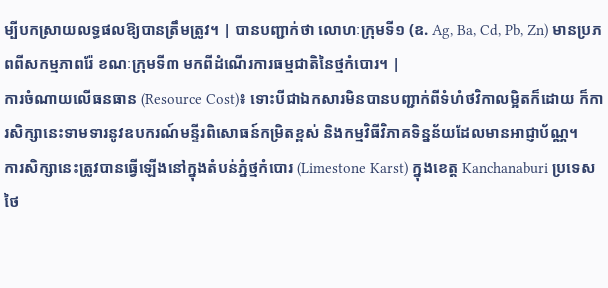ម្បីបកស្រាយលទ្ធផលឱ្យបានត្រឹមត្រូវ។ | បានបញ្ជាក់ថា លោហៈក្រុមទី១ (ឧ. Ag, Ba, Cd, Pb, Zn) មានប្រភពពីសកម្មភាពរ៉ែ ខណៈក្រុមទី៣ មកពីដំណើរការធម្មជាតិនៃថ្មកំបោរ។ |
ការចំណាយលើធនធាន (Resource Cost)៖ ទោះបីជាឯកសារមិនបានបញ្ជាក់ពីទំហំថវិកាលម្អិតក៏ដោយ ក៏ការសិក្សានេះទាមទារនូវឧបករណ៍មន្ទីរពិសោធន៍កម្រិតខ្ពស់ និងកម្មវិធីវិភាគទិន្នន័យដែលមានអាជ្ញាប័ណ្ណ។
ការសិក្សានេះត្រូវបានធ្វើឡើងនៅក្នុងតំបន់ភ្នំថ្មកំបោរ (Limestone Karst) ក្នុងខេត្ត Kanchanaburi ប្រទេសថៃ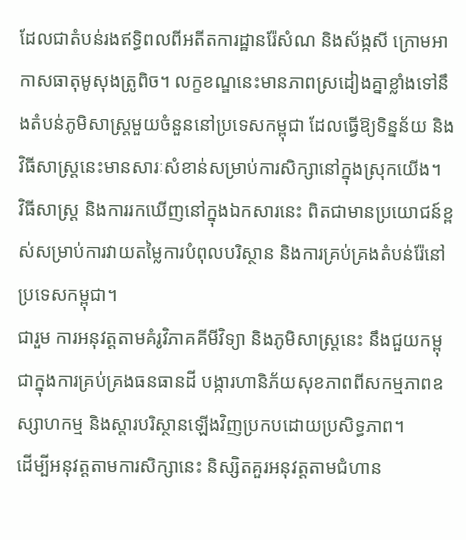ដែលជាតំបន់រងឥទ្ធិពលពីអតីតការដ្ឋានរ៉ែសំណ និងស័ង្កសី ក្រោមអាកាសធាតុមូសុងត្រូពិច។ លក្ខខណ្ឌនេះមានភាពស្រដៀងគ្នាខ្លាំងទៅនឹងតំបន់ភូមិសាស្ត្រមួយចំនួននៅប្រទេសកម្ពុជា ដែលធ្វើឱ្យទិន្នន័យ និងវិធីសាស្ត្រនេះមានសារៈសំខាន់សម្រាប់ការសិក្សានៅក្នុងស្រុកយើង។
វិធីសាស្ត្រ និងការរកឃើញនៅក្នុងឯកសារនេះ ពិតជាមានប្រយោជន៍ខ្ពស់សម្រាប់ការវាយតម្លៃការបំពុលបរិស្ថាន និងការគ្រប់គ្រងតំបន់រ៉ែនៅប្រទេសកម្ពុជា។
ជារួម ការអនុវត្តតាមគំរូវិភាគគីមីវិទ្យា និងភូមិសាស្ត្រនេះ នឹងជួយកម្ពុជាក្នុងការគ្រប់គ្រងធនធានដី បង្ការហានិភ័យសុខភាពពីសកម្មភាពឧស្សាហកម្ម និងស្តារបរិស្ថានឡើងវិញប្រកបដោយប្រសិទ្ធភាព។
ដើម្បីអនុវត្តតាមការសិក្សានេះ និស្សិតគួរអនុវត្តតាមជំហាន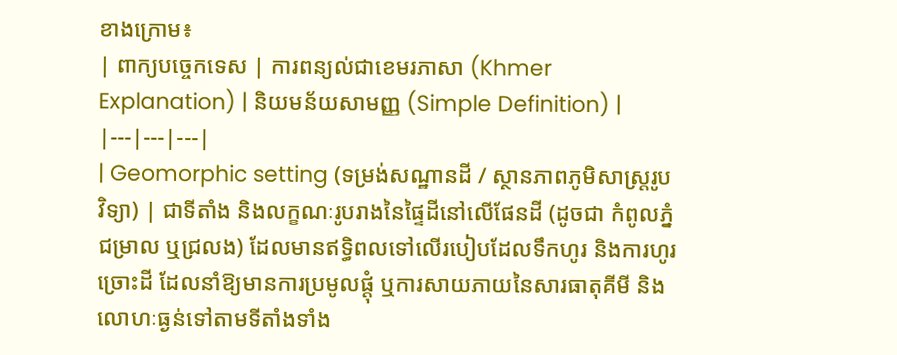ខាងក្រោម៖
| ពាក្យបច្ចេកទេស | ការពន្យល់ជាខេមរភាសា (Khmer Explanation) | និយមន័យសាមញ្ញ (Simple Definition) |
|---|---|---|
| Geomorphic setting (ទម្រង់សណ្ឋានដី / ស្ថានភាពភូមិសាស្ត្ររូបវិទ្យា) | ជាទីតាំង និងលក្ខណៈរូបរាងនៃផ្ទៃដីនៅលើផែនដី (ដូចជា កំពូលភ្នំ ជម្រាល ឬជ្រលង) ដែលមានឥទ្ធិពលទៅលើរបៀបដែលទឹកហូរ និងការហូរច្រោះដី ដែលនាំឱ្យមានការប្រមូលផ្តុំ ឬការសាយភាយនៃសារធាតុគីមី និងលោហៈធ្ងន់ទៅតាមទីតាំងទាំង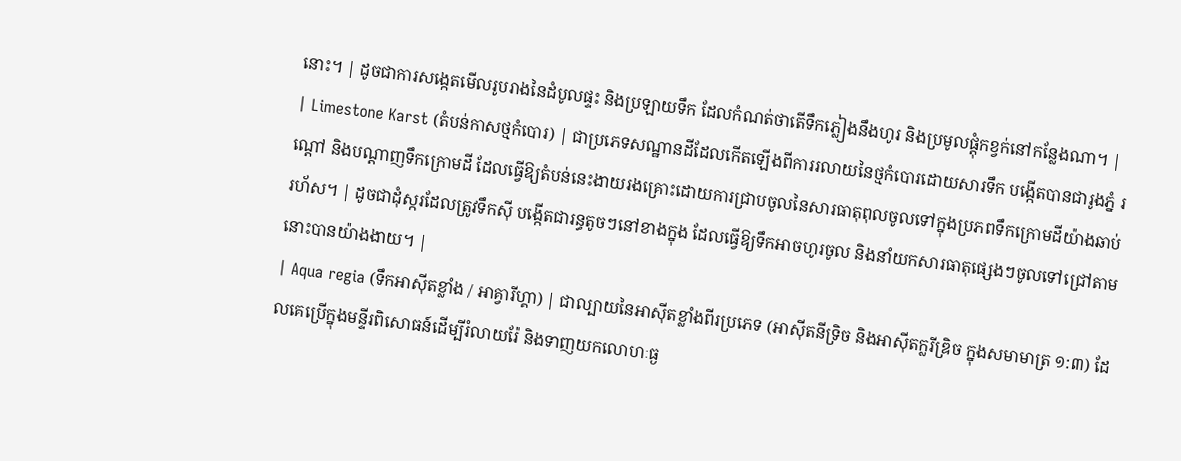នោះ។ | ដូចជាការសង្កេតមើលរូបរាងនៃដំបូលផ្ទះ និងប្រឡាយទឹក ដែលកំណត់ថាតើទឹកភ្លៀងនឹងហូរ និងប្រមូលផ្តុំកខ្វក់នៅកន្លែងណា។ |
| Limestone Karst (តំបន់កាសថ្មកំបោរ) | ជាប្រភេទសណ្ឋានដីដែលកើតឡើងពីការរលាយនៃថ្មកំបោរដោយសារទឹក បង្កើតបានជារូងភ្នំ រណ្តៅ និងបណ្តាញទឹកក្រោមដី ដែលធ្វើឱ្យតំបន់នេះងាយរងគ្រោះដោយការជ្រាបចូលនៃសារធាតុពុលចូលទៅក្នុងប្រភពទឹកក្រោមដីយ៉ាងឆាប់រហ័ស។ | ដូចជាដុំស្ករដែលត្រូវទឹកស៊ី បង្កើតជារន្ធតូចៗនៅខាងក្នុង ដែលធ្វើឱ្យទឹកអាចហូរចូល និងនាំយកសារធាតុផ្សេងៗចូលទៅជ្រៅតាមនោះបានយ៉ាងងាយ។ |
| Aqua regia (ទឹកអាស៊ីតខ្លាំង / អាគ្វារីហ្គា) | ជាល្បាយនៃអាស៊ីតខ្លាំងពីរប្រភេទ (អាស៊ីតនីទ្រិច និងអាស៊ីតក្លរីឌ្រិច ក្នុងសមាមាត្រ ១:៣) ដែលគេប្រើក្នុងមន្ទីរពិសោធន៍ដើម្បីរំលាយរ៉ែ និងទាញយកលោហៈធ្ង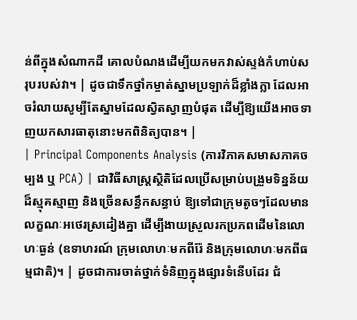ន់ពីក្នុងសំណាកដី គោលបំណងដើម្បីយកមកវាស់ស្ទង់កំហាប់សរុបរបស់វា។ | ដូចជាទឹកថ្នាំកម្ចាត់ស្នាមប្រឡាក់ដ៏ខ្លាំងក្លា ដែលអាចរំលាយសូម្បីតែស្នាមដែលស្វិតស្វាញបំផុត ដើម្បីឱ្យយើងអាចទាញយកសារធាតុនោះមកពិនិត្យបាន។ |
| Principal Components Analysis (ការវិភាគសមាសភាគចម្បង ឬ PCA) | ជាវិធីសាស្ត្រស្ថិតិដែលប្រើសម្រាប់បង្រួមទិន្នន័យដ៏ស្មុគស្មាញ និងច្រើនសន្ធឹកសន្ធាប់ ឱ្យទៅជាក្រុមតូចៗដែលមានលក្ខណៈអថេរស្រដៀងគ្នា ដើម្បីងាយស្រួលរកប្រភពដើមនៃលោហៈធ្ងន់ (ឧទាហរណ៍ ក្រុមលោហៈមកពីរ៉ែ និងក្រុមលោហៈមកពីធម្មជាតិ)។ | ដូចជាការចាត់ថ្នាក់ទំនិញក្នុងផ្សារទំនើបដែរ ជំ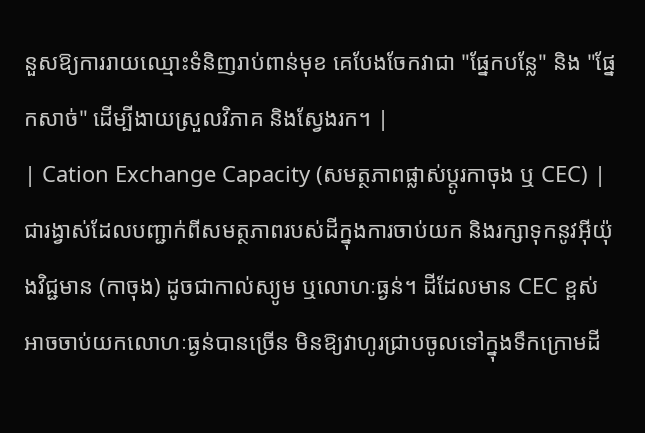នួសឱ្យការរាយឈ្មោះទំនិញរាប់ពាន់មុខ គេបែងចែកវាជា "ផ្នែកបន្លែ" និង "ផ្នែកសាច់" ដើម្បីងាយស្រួលវិភាគ និងស្វែងរក។ |
| Cation Exchange Capacity (សមត្ថភាពផ្លាស់ប្តូរកាចុង ឬ CEC) | ជារង្វាស់ដែលបញ្ជាក់ពីសមត្ថភាពរបស់ដីក្នុងការចាប់យក និងរក្សាទុកនូវអ៊ីយ៉ុងវិជ្ជមាន (កាចុង) ដូចជាកាល់ស្យូម ឬលោហៈធ្ងន់។ ដីដែលមាន CEC ខ្ពស់ អាចចាប់យកលោហៈធ្ងន់បានច្រើន មិនឱ្យវាហូរជ្រាបចូលទៅក្នុងទឹកក្រោមដី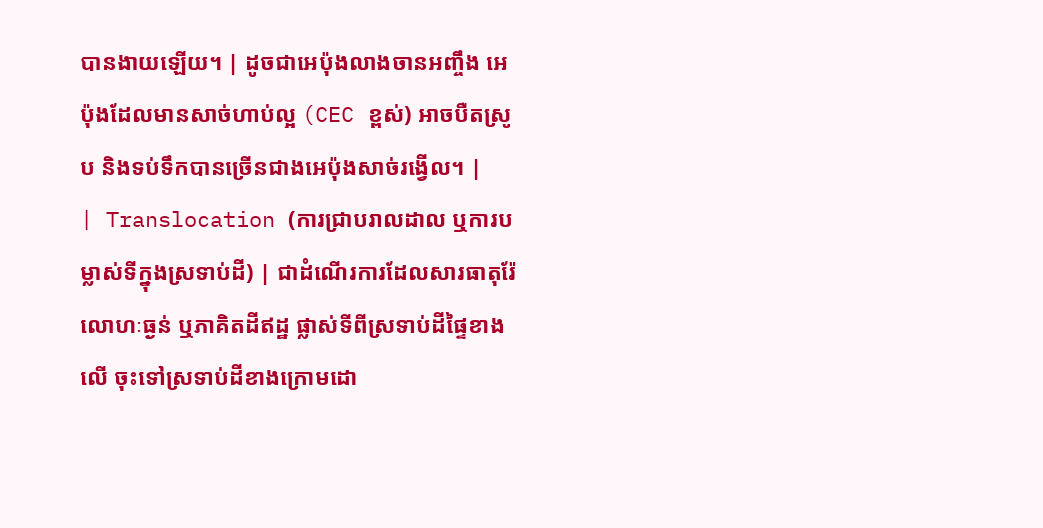បានងាយឡើយ។ | ដូចជាអេប៉ុងលាងចានអញ្ចឹង អេប៉ុងដែលមានសាច់ហាប់ល្អ (CEC ខ្ពស់) អាចបឺតស្រូប និងទប់ទឹកបានច្រើនជាងអេប៉ុងសាច់រង្វើល។ |
| Translocation (ការជ្រាបរាលដាល ឬការបម្លាស់ទីក្នុងស្រទាប់ដី) | ជាដំណើរការដែលសារធាតុរ៉ែ លោហៈធ្ងន់ ឬភាគិតដីឥដ្ឋ ផ្លាស់ទីពីស្រទាប់ដីផ្ទៃខាងលើ ចុះទៅស្រទាប់ដីខាងក្រោមដោ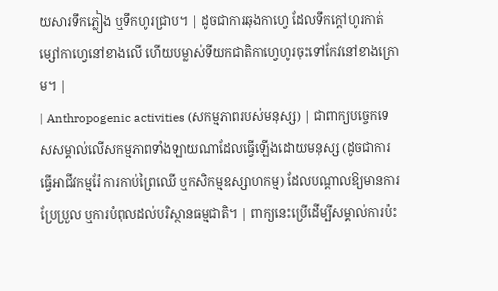យសារទឹកភ្លៀង ឬទឹកហូរជ្រាប។ | ដូចជាការឆុងកាហ្វេ ដែលទឹកក្តៅហូរកាត់ម្សៅកាហ្វេនៅខាងលើ ហើយបម្លាស់ទីយកជាតិកាហ្វេហូរចុះទៅកែវនៅខាងក្រោម។ |
| Anthropogenic activities (សកម្មភាពរបស់មនុស្ស) | ជាពាក្យបច្ចេកទេសសម្គាល់លើសកម្មភាពទាំងឡាយណាដែលធ្វើឡើងដោយមនុស្ស (ដូចជាការធ្វើអាជីវកម្មរ៉ែ ការកាប់ព្រៃឈើ ឬកសិកម្មឧស្សាហកម្ម) ដែលបណ្តាលឱ្យមានការប្រែប្រួល ឬការបំពុលដល់បរិស្ថានធម្មជាតិ។ | ពាក្យនេះប្រើដើម្បីសម្គាល់ការប៉ះ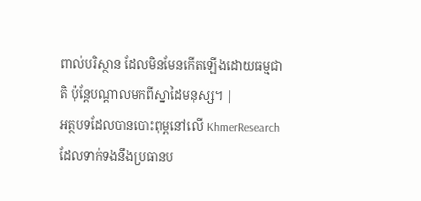ពាល់បរិស្ថាន ដែលមិនមែនកើតឡើងដោយធម្មជាតិ ប៉ុន្តែបណ្តាលមកពីស្នាដៃមនុស្ស។ |
អត្ថបទដែលបានបោះពុម្ពនៅលើ KhmerResearch ដែលទាក់ទងនឹងប្រធានប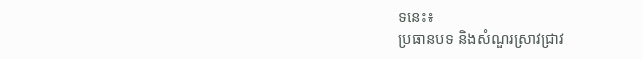ទនេះ៖
ប្រធានបទ និងសំណួរស្រាវជ្រាវ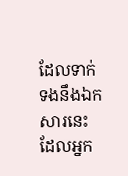ដែលទាក់ទងនឹងឯកសារនេះ ដែលអ្នក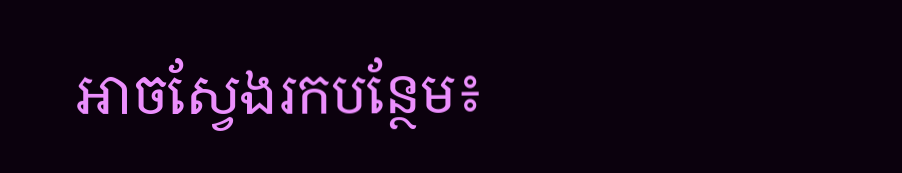អាចស្វែងរកបន្ថែម៖